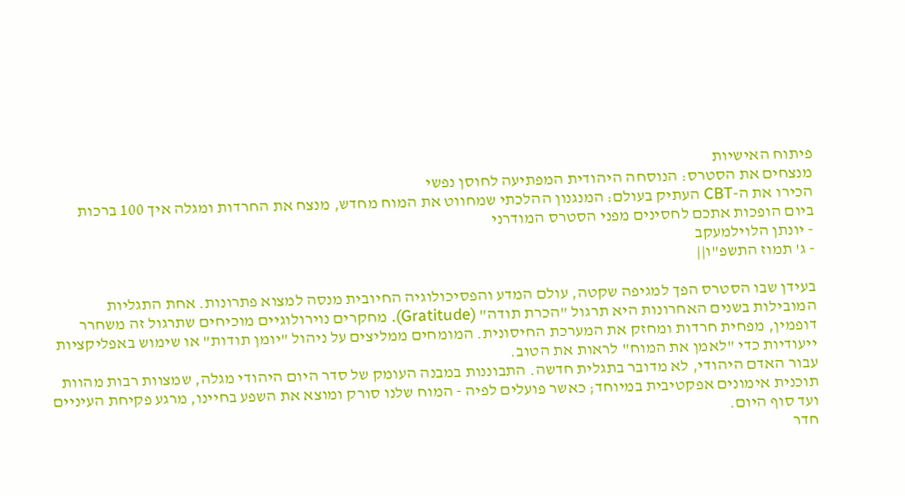פיתוח האישיות
מנצחים את הסטרס: הנוסחה היהודית המפתיעה לחוסן נפשי
הכירו את ה-CBT העתיק בעולם: המנגנון ההלכתי שמחווט את המוח מחדש, מנצח את החרדות ומגלה איך 100 ברכות ביום הופכות אתכם לחסינים מפני הסטרס המודרני
- יונתן הלוילמעקב
- ג' תמוז התשפ"ו||

בעידן שבו הסטרס הפך למגיפה שקטה, עולם המדע והפסיכולוגיה החיובית מנסה למצוא פתרונות. אחת התגליות המובילות בשנים האחרונות היא תרגול "הכרת תודה" (Gratitude). מחקרים נוירולוגיים מוכיחים שתרגול זה משחרר דופמין, מפחית חרדות ומחזק את המערכת החיסונית. המומחים ממליצים על ניהול "יומן תודות" או שימוש באפליקציות ייעודיות כדי "לאמן את המוח" לראות את הטוב.
עבור האדם היהודי, לא מדובר בתגלית חדשה. התבוננות במבנה העומק של סדר היום היהודי מגלה, שמצוות רבות מהוות תוכנית אימונים אפקטיבית במיוחד; כאשר פועלים לפיה - המוח שלנו סורק ומוצא את השפע בחיינו, מרגע פקיחת העיניים ועד סוף היום.
חדר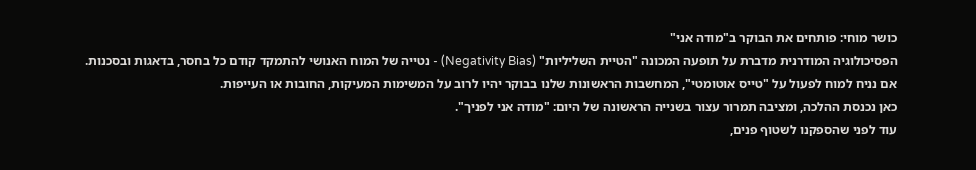כושר מוחי: פותחים את הבוקר ב"מודה אני"
הפסיכולוגיה המודרנית מדברת על תופעה המכונה "הטיית השליליות" (Negativity Bias) - נטייה של המוח האנושי להתמקד קודם כל בחסר, בדאגות ובסכנות. אם נניח למוח לפעול על "טייס אוטומטי", המחשבות הראשונות שלנו בבוקר יהיו לרוב על המשימות המעיקות, החובות או העייפות.
כאן נכנסת ההלכה, ומציבה תמרור עצור בשנייה הראשונה של היום: "מודה אני לפניך".
עוד לפני שהספקנו לשטוף פנים,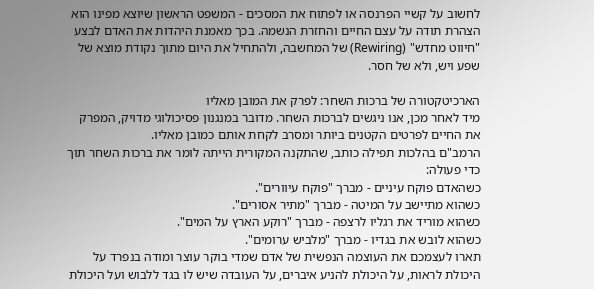לחשוב על קשיי הפרנסה או לפתוח את המסכים - המשפט הראשון שיוצא מפינו הוא הצהרת תודה על עצם החיים והחזרת הנשמה. בכך מאמנת היהדות את האדם לבצע "חיווט מחדש" (Rewiring) של המחשבה, ולהתחיל את היום מתוך נקודת מוצא של שפע ויש, ולא של חסר.

הארכיטקטורה של ברכות השחר: לפרק את המובן מאליו
מיד לאחר מכן, אנו ניגשים לברכות השחר. מדובר במנגנון פסיכולוגי מדויק, המפרק את החיים לפרטים הקטנים ביותר ומסרב לקחת אותם כמובן מאליו.
הרמב"ם בהלכות תפילה כותב, שהתקנה המקורית הייתה לומר את ברכות השחר תוך כדי פעולה:
כשהאדם פוקח עיניים - מברך "פוקח עיוורים".
כשהוא מתיישב על המיטה - מברך "מתיר אסורים".
כשהוא מוריד את רגליו לרצפה - מברך "רוקע הארץ על המים".
כשהוא לובש את בגדיו - מברך "מלביש ערומים".
תארו לעצמכם את העוצמה הנפשית של אדם שמדי בוקר עוצר ומודה בנפרד על היכולת לראות, על היכולת להניע איברים, על העובדה שיש לו בגד ללבוש ועל היכולת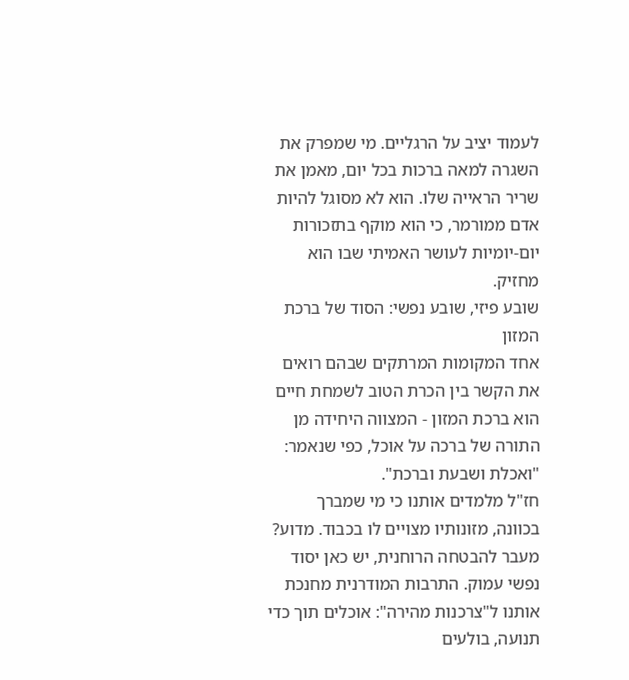לעמוד יציב על הרגליים. מי שמפרק את השגרה למאה ברכות בכל יום, מאמן את שריר הראייה שלו. הוא לא מסוגל להיות אדם ממורמר, כי הוא מוקף בתזכורות יום-יומיות לעושר האמיתי שבו הוא מחזיק.
שובע פיזי, שובע נפשי: הסוד של ברכת המזון
אחד המקומות המרתקים שבהם רואים את הקשר בין הכרת הטוב לשמחת חיים הוא ברכת המזון - המצווה היחידה מן התורה של ברכה על אוכל, כפי שנאמר: "ואכלת ושבעת וברכת".
חז"ל מלמדים אותנו כי מי שמברך בכוונה, מזונותיו מצויים לו בכבוד. מדוע? מעבר להבטחה הרוחנית, יש כאן יסוד נפשי עמוק. התרבות המודרנית מחנכת אותנו ל"צרכנות מהירה": אוכלים תוך כדי תנועה, בולעים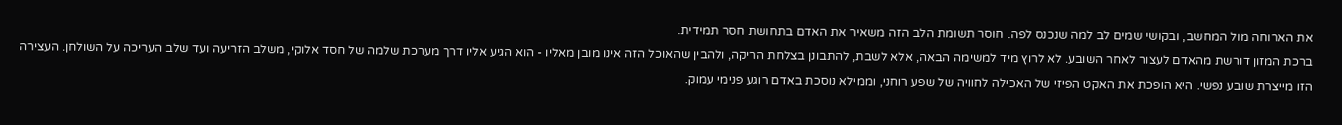את הארוחה מול המחשב, ובקושי שמים לב למה שנכנס לפה. חוסר תשומת הלב הזה משאיר את האדם בתחושת חסר תמידית.
ברכת המזון דורשת מהאדם לעצור לאחר השובע. לא לרוץ מיד למשימה הבאה, אלא לשבת, להתבונן בצלחת הריקה, ולהבין שהאוכל הזה אינו מובן מאליו - הוא הגיע אליו דרך מערכת שלמה של חסד אלוקי, משלב הזריעה ועד שלב העריכה על השולחן. העצירה הזו מייצרת שובע נפשי. היא הופכת את האקט הפיזי של האכילה לחוויה של שפע רוחני, וממילא נוסכת באדם רוגע פנימי עמוק.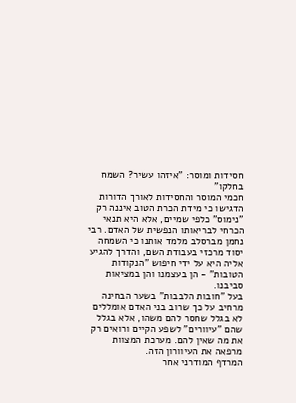חסידות ומוסר: "איזהו עשיר? השמח בחלקו"
חכמי המוסר והחסידות לאורך הדורות הדגישו כי מידת הכרת הטוב איננה רק "נימוס" כלפי שמיים, אלא היא תנאי הכרחי לבריאותו הנפשית של האדם. רבי נחמן מברסלב מלמד אותנו כי השמחה יסוד מרכזי בעבודת השם, והדרך להגיע אליה היא על ידי חיפוש "הנקודות הטובות" - הן בעצמנו והן במציאות סביבנו.
בעל "חובות הלבבות" בשער הבחינה מרחיב על כך שרוב בני האדם אומללים לא בגלל שחסר להם משהו, אלא בגלל שהם "עיוורים" לשפע הקיים ורואים רק את מה שאין להם. מערכת המצוות מרפאה את העיוורון הזה.
המרדף המודרני אחר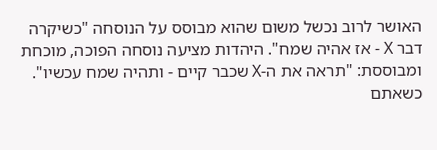האושר לרוב נכשל משום שהוא מבוסס על הנוסחה "כשיקרה דבר X - אז אהיה שמח". היהדות מציעה נוסחה הפוכה, מוכחת ומבוססת: "תראה את ה-X שכבר קיים - ותהיה שמח עכשיו".
כשאתם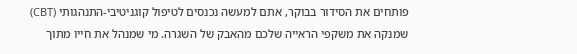פותחים את הסידור בבוקר, אתם למעשה נכנסים לטיפול קוגניטיבי-התנהגותי (CBT) שמנקה את משקפי הראייה שלכם מהאבק של השגרה. מי שמנהל את חייו מתוך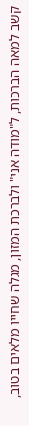קשב למאה הברכות, ל"מודה אני" ולברכת המזון, מגלה שחייו מלאים בטוב,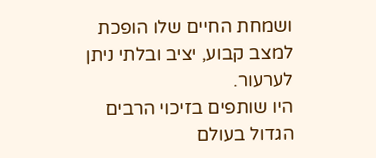ושמחת החיים שלו הופכת למצב קבוע, יציב ובלתי ניתן לערעור.
היו שותפים בזיכוי הרבים הגדול בעולם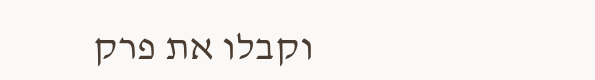וקבלו את פרק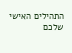התהילים האישי שלכם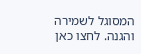המסוגל לשמירה והגנה. לחצו כאן